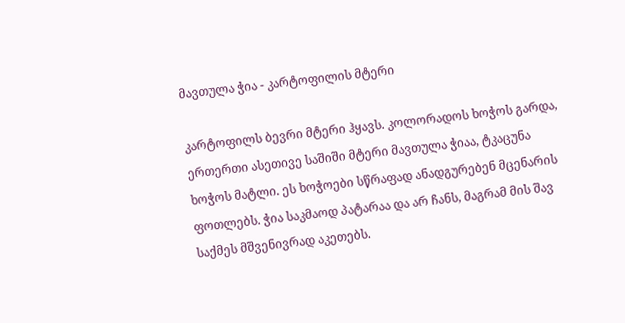მავთულა ჭია - კარტოფილის მტერი

კარტოფილს ბევრი მტერი ჰყავს. კოლორადოს ხოჭოს გარდა, ერთერთი ასეთივე საშიში მტერი მავთულა ჭიაა, ტკაცუნა ხოჭოს მატლი. ეს ხოჭოები სწრაფად ანადგურებენ მცენარის  ფოთლებს. ჭია საკმაოდ პატარაა და არ ჩანს, მაგრამ მის შავ საქმეს მშვენივრად აკეთებს.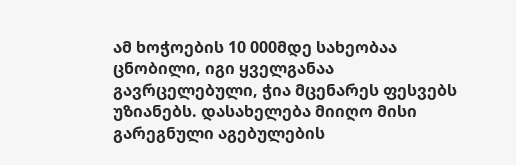ამ ხოჭოების 10 000მდე სახეობაა ცნობილი, იგი ყველგანაა გავრცელებული, ჭია მცენარეს ფესვებს უზიანებს. დასახელება მიიღო მისი გარეგნული აგებულების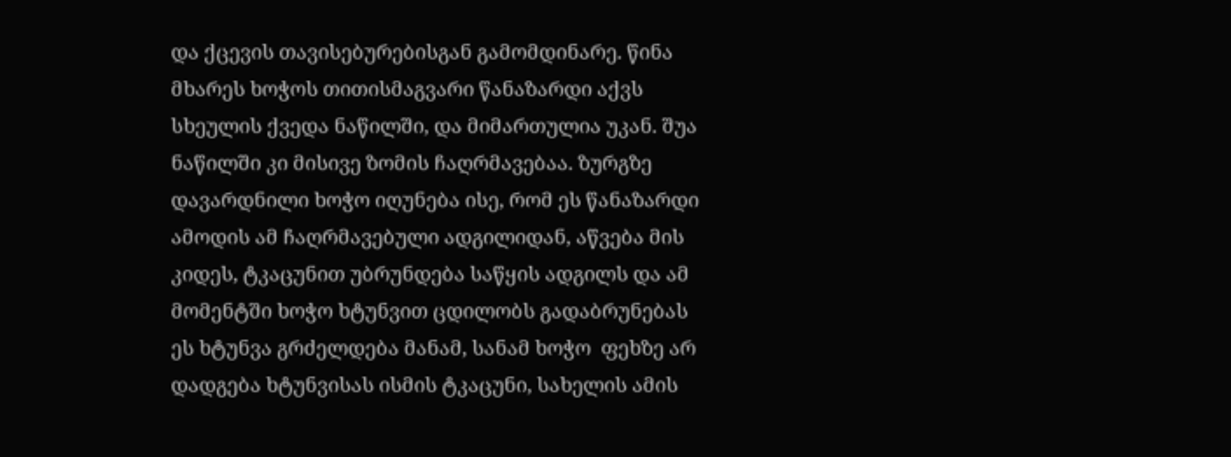და ქცევის თავისებურებისგან გამომდინარე. წინა მხარეს ხოჭოს თითისმაგვარი წანაზარდი აქვს სხეულის ქვედა ნაწილში, და მიმართულია უკან. შუა ნაწილში კი მისივე ზომის ჩაღრმავებაა. ზურგზე დავარდნილი ხოჭო იღუნება ისე, რომ ეს წანაზარდი ამოდის ამ ჩაღრმავებული ადგილიდან, აწვება მის კიდეს, ტკაცუნით უბრუნდება საწყის ადგილს და ამ მომენტში ხოჭო ხტუნვით ცდილობს გადაბრუნებას ეს ხტუნვა გრძელდება მანამ, სანამ ხოჭო  ფეხზე არ დადგება ხტუნვისას ისმის ტკაცუნი, სახელის ამის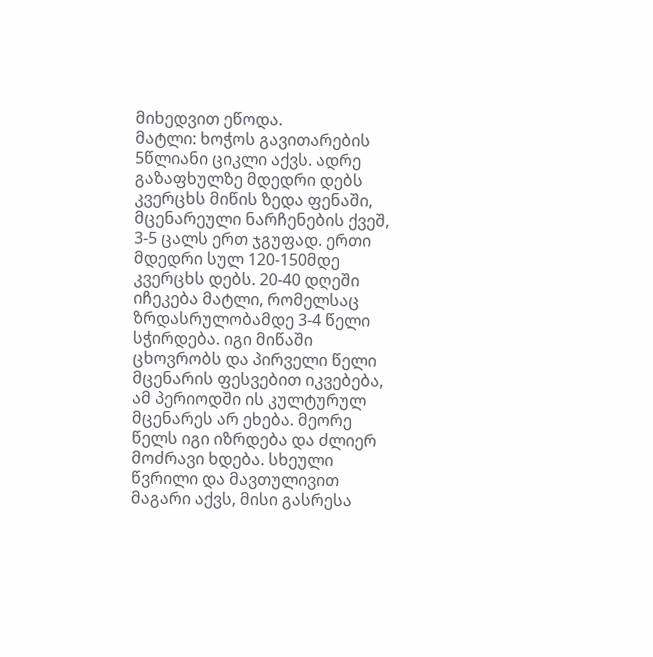მიხედვით ეწოდა.
მატლი: ხოჭოს გავითარების 5წლიანი ციკლი აქვს. ადრე გაზაფხულზე მდედრი დებს კვერცხს მიწის ზედა ფენაში, მცენარეული ნარჩენების ქვეშ, 3-5 ცალს ერთ ჯგუფად. ერთი მდედრი სულ 120-150მდე კვერცხს დებს. 20-40 დღეში იჩეკება მატლი, რომელსაც ზრდასრულობამდე 3-4 წელი სჭირდება. იგი მიწაში ცხოვრობს და პირველი წელი მცენარის ფესვებით იკვებება, ამ პერიოდში ის კულტურულ მცენარეს არ ეხება. მეორე წელს იგი იზრდება და ძლიერ მოძრავი ხდება. სხეული წვრილი და მავთულივით მაგარი აქვს, მისი გასრესა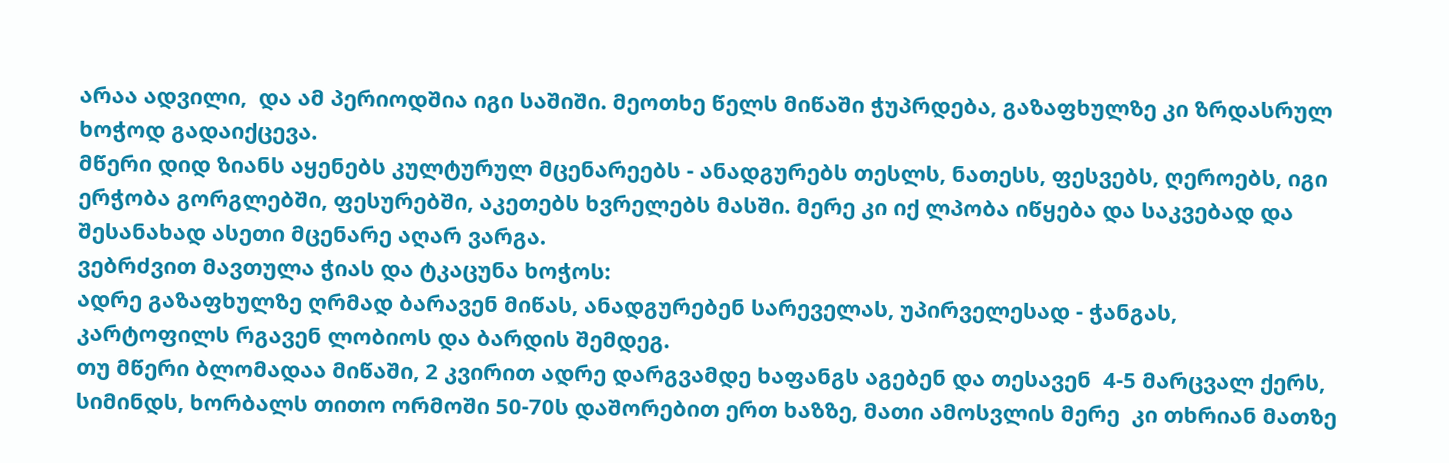არაა ადვილი,  და ამ პერიოდშია იგი საშიში. მეოთხე წელს მიწაში ჭუპრდება, გაზაფხულზე კი ზრდასრულ ხოჭოდ გადაიქცევა.
მწერი დიდ ზიანს აყენებს კულტურულ მცენარეებს - ანადგურებს თესლს, ნათესს, ფესვებს, ღეროებს, იგი ერჭობა გორგლებში, ფესურებში, აკეთებს ხვრელებს მასში. მერე კი იქ ლპობა იწყება და საკვებად და შესანახად ასეთი მცენარე აღარ ვარგა.
ვებრძვით მავთულა ჭიას და ტკაცუნა ხოჭოს:
ადრე გაზაფხულზე ღრმად ბარავენ მიწას, ანადგურებენ სარეველას, უპირველესად - ჭანგას,
კარტოფილს რგავენ ლობიოს და ბარდის შემდეგ.
თუ მწერი ბლომადაა მიწაში, 2 კვირით ადრე დარგვამდე ხაფანგს აგებენ და თესავენ  4-5 მარცვალ ქერს, სიმინდს, ხორბალს თითო ორმოში 50-70ს დაშორებით ერთ ხაზზე, მათი ამოსვლის მერე  კი თხრიან მათზე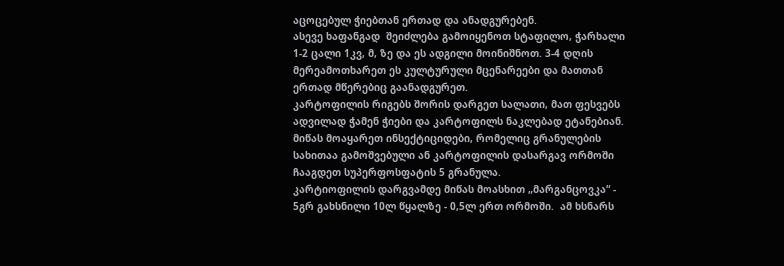აცოცებულ ჭიებთან ერთად და ანადგურებენ.
ასევე ხაფანგად  შეიძლება გამოიყენოთ სტაფილო, ჭარხალი 1-2 ცალი 1კვ, მ, ზე და ეს ადგილი მოინიშნოთ. 3-4 დღის მერეამოთხარეთ ეს კულტურული მცენარეები და მათთან ერთად მწერებიც გაანადგურეთ.
კარტოფილის რიგებს შორის დარგეთ სალათი, მათ ფესვებს ადვილად ჭამენ ჭიები და კარტოფილს ნაკლებად ეტანებიან.
მიწას მოაყარეთ ინსექტიციდები, რომელიც გრანულების სახითაა გამოშვებული ან კარტოფილის დასარგავ ორმოში ჩააგდეთ სუპერფოსფატის 5 გრანულა.
კარტიოფილის დარგვამდე მიწას მოასხით „მარგანცოვკა“ - 5გრ გახსნილი 10ლ წყალზე - 0,5ლ ერთ ორმოში.  ამ ხსნარს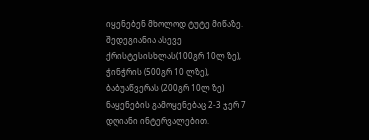იყენებენ მხოლოდ ტუტე მიწაზე.
შედეგიანია ასევე ქრისტესისხლას(100გრ 10ლ ზე), ჭინჭრის (500გრ 10 ლზე), ბაბუაწვერას (200გრ 10ლ ზე) ნაყენების გამოყენებაც 2-3 ჯერ 7 დღიანი ინტერვალებით.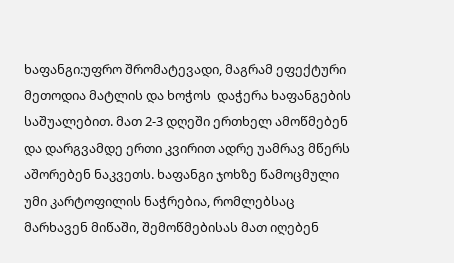ხაფანგი:უფრო შრომატევადი, მაგრამ ეფექტური მეთოდია მატლის და ხოჭოს  დაჭერა ხაფანგების საშუალებით. მათ 2-3 დღეში ერთხელ ამოწმებენ და დარგვამდე ერთი კვირით ადრე უამრავ მწერს აშორებენ ნაკვეთს. ხაფანგი ჯოხზე წამოცმული უმი კარტოფილის ნაჭრებია, რომლებსაც მარხავენ მიწაში, შემოწმებისას მათ იღებენ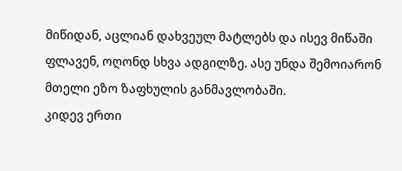მიწიდან, აცლიან დახვეულ მატლებს და ისევ მიწაში ფლავენ, ოღონდ სხვა ადგილზე. ასე უნდა შემოიარონ მთელი ეზო ზაფხულის განმავლობაში.
კიდევ ერთი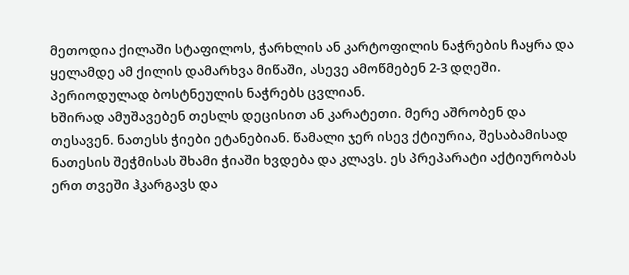მეთოდია ქილაში სტაფილოს, ჭარხლის ან კარტოფილის ნაჭრების ჩაყრა და ყელამდე ამ ქილის დამარხვა მიწაში, ასევე ამოწმებენ 2-3 დღეში. პერიოდულად ბოსტნეულის ნაჭრებს ცვლიან.
ხშირად ამუშავებენ თესლს დეცისით ან კარატეთი. მერე აშრობენ და თესავენ. ნათესს ჭიები ეტანებიან. წამალი ჯერ ისევ ქტიურია, შესაბამისად ნათესის შეჭმისას შხამი ჭიაში ხვდება და კლავს. ეს პრეპარატი აქტიურობას ერთ თვეში ჰკარგავს და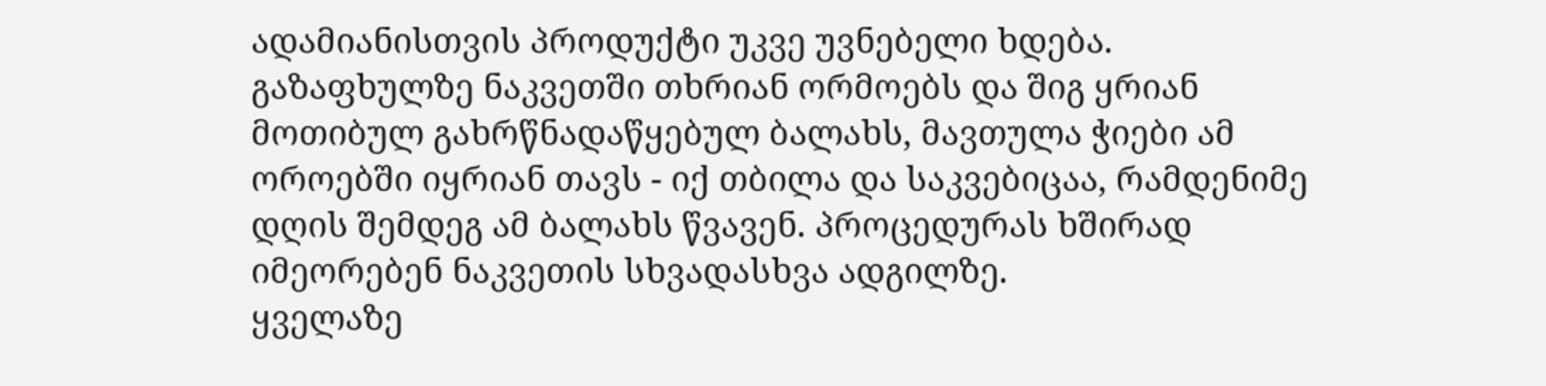ადამიანისთვის პროდუქტი უკვე უვნებელი ხდება.
გაზაფხულზე ნაკვეთში თხრიან ორმოებს და შიგ ყრიან მოთიბულ გახრწნადაწყებულ ბალახს, მავთულა ჭიები ამ ოროებში იყრიან თავს - იქ თბილა და საკვებიცაა, რამდენიმე დღის შემდეგ ამ ბალახს წვავენ. პროცედურას ხშირად იმეორებენ ნაკვეთის სხვადასხვა ადგილზე.
ყველაზე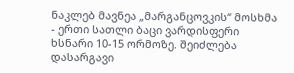ნაკლებ მავნეა „მარგანცოვკის“ მოსხმა - ერთი სათლი ბაცი ვარდისფერი ხსნარი 10-15 ორმოზე. შეიძლება დასარგავი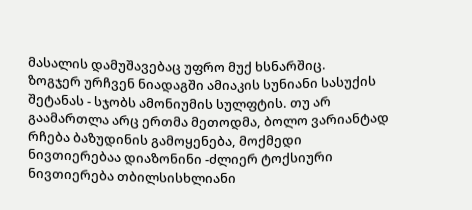მასალის დამუშავებაც უფრო მუქ ხსნარშიც.
ზოგჯერ ურჩვენ ნიადაგში ამიაკის სუნიანი სასუქის შეტანას - სჯობს ამონიუმის სულფტის. თუ არ გაამართლა არც ერთმა მეთოდმა, ბოლო ვარიანტად რჩება ბაზუდინის გამოყენება, მოქმედი ნივთიერებაა დიაზონინი -ძლიერ ტოქსიური ნივთიერება თბილსისხლიანი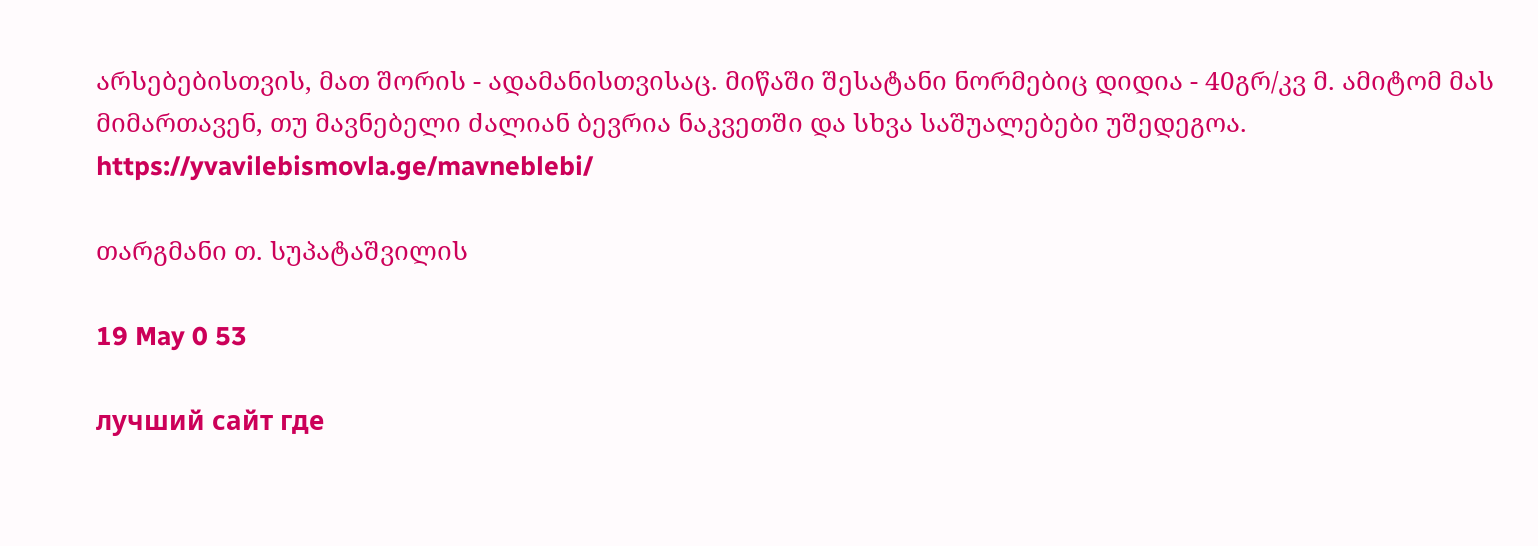არსებებისთვის, მათ შორის - ადამანისთვისაც. მიწაში შესატანი ნორმებიც დიდია - 40გრ/კვ მ. ამიტომ მას მიმართავენ, თუ მავნებელი ძალიან ბევრია ნაკვეთში და სხვა საშუალებები უშედეგოა. https://yvavilebismovla.ge/mavneblebi/

თარგმანი თ. სუპატაშვილის

19 May 0 53

лучший сайт где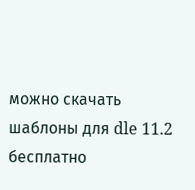можно скачать шаблоны для dle 11.2 бесплатно